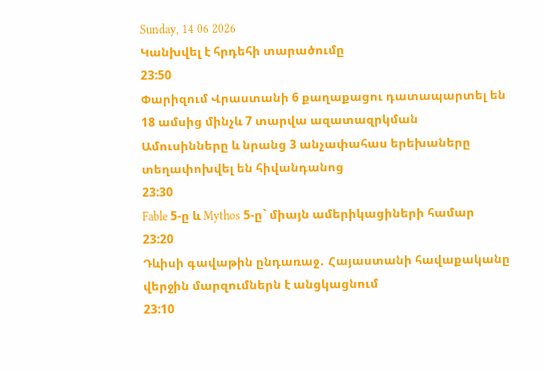Sunday, 14 06 2026
Կանխվել է հրդեհի տարածումը
23:50
Փարիզում Վրաստանի 6 քաղաքացու դատապարտել են 18 ամսից մինչև 7 տարվա ազատազրկման
Ամուսինները և նրանց 3 անչափահաս երեխաները տեղափոխվել են հիվանդանոց
23:30
Fable 5-ը և Mythos 5-ը` միայն ամերիկացիների համար
23:20
Դևիսի գավաթին ընդառաջ․ Հայաստանի հավաքականը վերջին մարզումներն է անցկացնում
23:10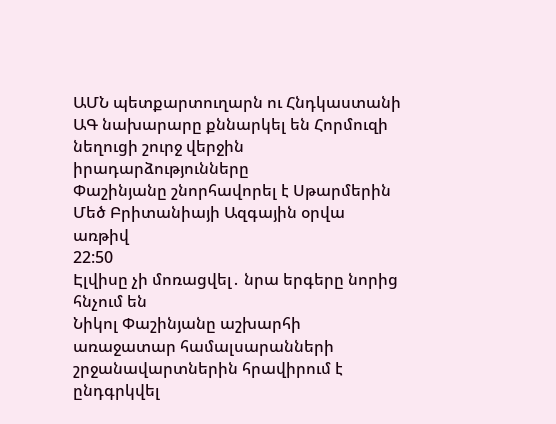ԱՄՆ պետքարտուղարն ու Հնդկաստանի ԱԳ նախարարը քննարկել են Հորմուզի նեղուցի շուրջ վերջին իրադարձությունները
Փաշինյանը շնորհավորել է Սթարմերին Մեծ Բրիտանիայի Ազգային օրվա առթիվ
22:50
Էլվիսը չի մոռացվել․ նրա երգերը նորից հնչում են
Նիկոլ Փաշինյանը աշխարհի առաջատար համալսարանների շրջանավարտներին հրավիրում է ընդգրկվել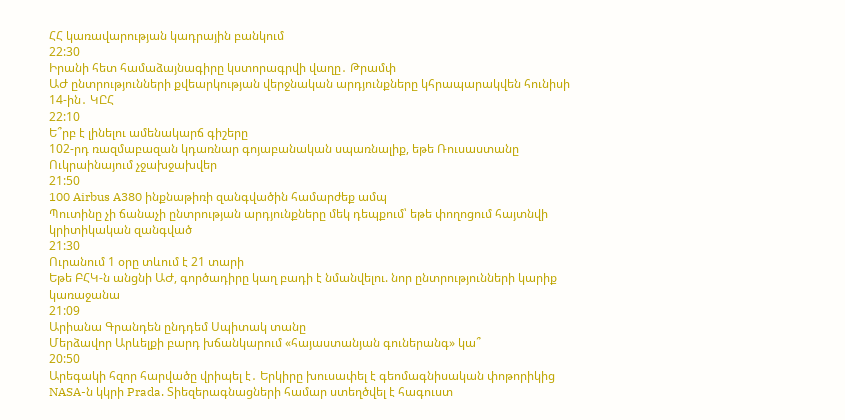ՀՀ կառավարության կադրային բանկում
22:30
Իրանի հետ համաձայնագիրը կստորագրվի վաղը․ Թրամփ
ԱԺ ընտրությունների քվեարկության վերջնական արդյունքները կհրապարակվեն հունիսի 14-ին․ ԿԸՀ
22:10
Ե՞րբ է լինելու ամենակարճ գիշերը
102-րդ ռազմաբազան կդառնար գոյաբանական սպառնալիք, եթե Ռուսաստանը Ուկրաինայում չջախջախվեր
21:50
100 Airbus A380 ինքնաթիռի զանգվածին համարժեք ամպ
Պուտինը չի ճանաչի ընտրության արդյունքները մեկ դեպքում՝ եթե փողոցում հայտնվի կրիտիկական զանգված
21:30
Ուրանում 1 օրը տևում է 21 տարի
Եթե ԲՀԿ-ն անցնի ԱԺ, գործադիրը կաղ բադի է նմանվելու. նոր ընտրությունների կարիք կառաջանա
21:09
Արիանա Գրանդեն ընդդեմ Սպիտակ տանը
Մերձավոր Արևելքի բարդ խճանկարում «հայաստանյան գուներանգ» կա՞
20:50
Արեգակի հզոր հարվածը վրիպել է․ Երկիրը խուսափել է գեոմագնիսական փոթորիկից
NASA-ն կկրի Prada. Տիեզերագնացների համար ստեղծվել է հագուստ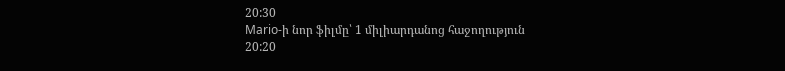20:30
Mario-ի նոր ֆիլմը՝ 1 միլիարդանոց հաջողություն
20:20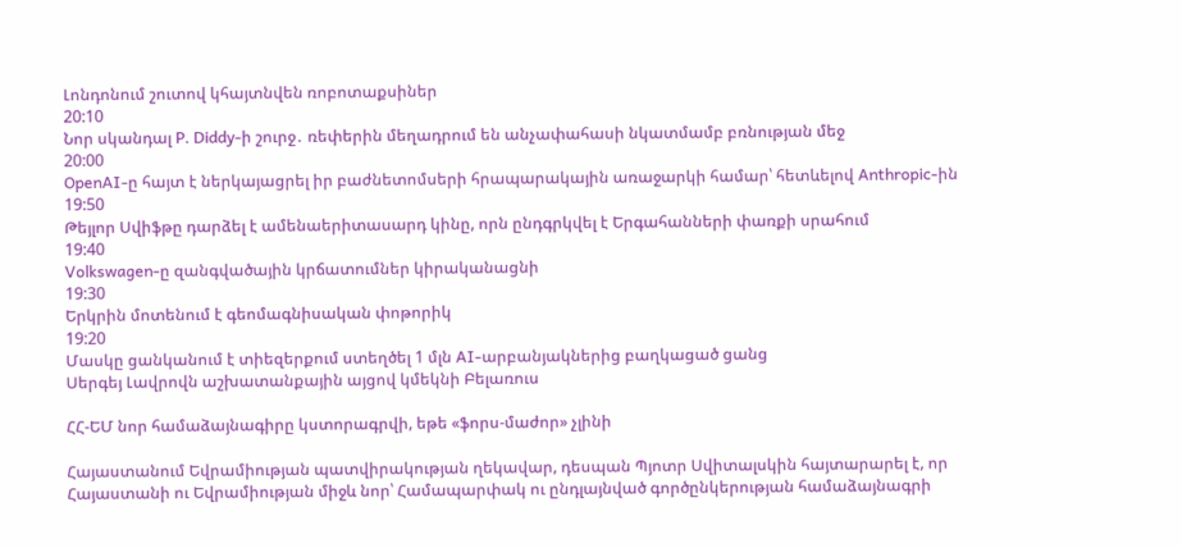Լոնդոնում շուտով կհայտնվեն ռոբոտաքսիներ
20:10
Նոր սկանդալ P. Diddy-ի շուրջ․ ռեփերին մեղադրում են անչափահասի նկատմամբ բռնության մեջ
20:00
OpenAI-ը հայտ է ներկայացրել իր բաժնետոմսերի հրապարակային առաջարկի համար՝ հետևելով Anthropic-ին
19:50
Թեյլոր Սվիֆթը դարձել է ամենաերիտասարդ կինը, որն ընդգրկվել է Երգահանների փառքի սրահում
19:40
Volkswagen-ը զանգվածային կրճատումներ կիրականացնի
19:30
Երկրին մոտենում է գեոմագնիսական փոթորիկ
19:20
Մասկը ցանկանում է տիեզերքում ստեղծել 1 մլն AI-արբանյակներից բաղկացած ցանց
Սերգեյ Լավրովն աշխատանքային այցով կմեկնի Բելառուս

ՀՀ-ԵՄ նոր համաձայնագիրը կստորագրվի, եթե «ֆորս-մաժոր» չլինի

Հայաստանում Եվրամիության պատվիրակության ղեկավար, դեսպան Պյոտր Սվիտալսկին հայտարարել է, որ Հայաստանի ու Եվրամիության միջև նոր՝ Համապարփակ ու ընդլայնված գործընկերության համաձայնագրի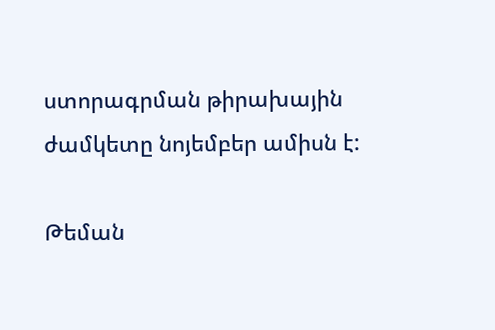ստորագրման թիրախային ժամկետը նոյեմբեր ամիսն է:

Թեման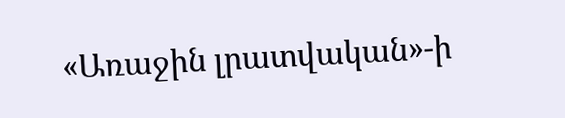«Առաջին լրատվական»-ի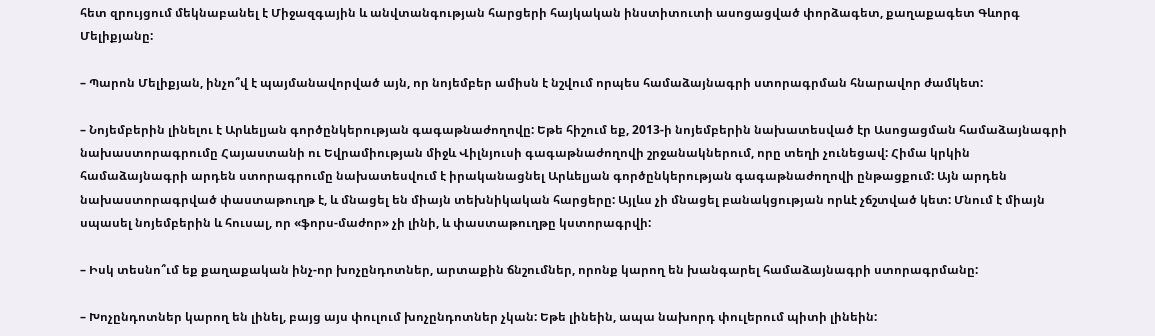հետ զրույցում մեկնաբանել է Միջազգային և անվտանգության հարցերի հայկական ինստիտուտի ասոցացված փորձագետ, քաղաքագետ Գևորգ Մելիքյանը:

– Պարոն Մելիքյան, ինչո՞վ է պայմանավորված այն, որ նոյեմբեր ամիսն է նշվում որպես համաձայնագրի ստորագրման հնարավոր ժամկետ:

– Նոյեմբերին լինելու է Արևելյան գործընկերության գագաթնաժողովը: Եթե հիշում եք, 2013-ի նոյեմբերին նախատեսված էր Ասոցացման համաձայնագրի նախաստորագրումը Հայաստանի ու Եվրամիության միջև Վիլնյուսի գագաթնաժողովի շրջանակներում, որը տեղի չունեցավ: Հիմա կրկին համաձայնագրի արդեն ստորագրումը նախատեսվում է իրականացնել Արևելյան գործընկերության գագաթնաժողովի ընթացքում: Այն արդեն նախաստորագրված փաստաթուղթ է, և մնացել են միայն տեխնիկական հարցերը: Այլևս չի մնացել բանակցության որևէ չճշտված կետ: Մնում է միայն սպասել նոյեմբերին և հուսալ, որ «ֆորս-մաժոր» չի լինի, և փաստաթուղթը կստորագրվի:

– Իսկ տեսնո՞ւմ եք քաղաքական ինչ-որ խոչընդոտներ, արտաքին ճնշումներ, որոնք կարող են խանգարել համաձայնագրի ստորագրմանը:

– Խոչընդոտներ կարող են լինել, բայց այս փուլում խոչընդոտներ չկան: Եթե լինեին, ապա նախորդ փուլերում պիտի լինեին: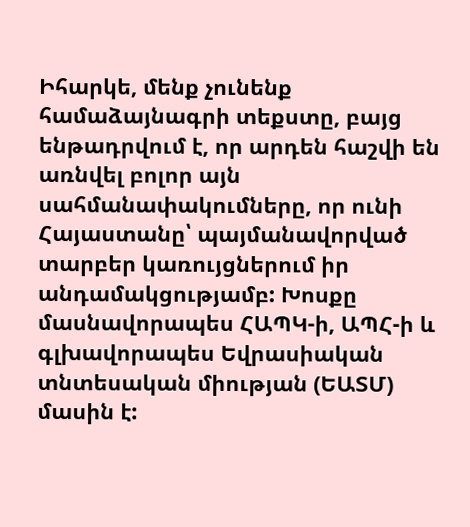Իհարկե, մենք չունենք համաձայնագրի տեքստը, բայց ենթադրվում է, որ արդեն հաշվի են առնվել բոլոր այն սահմանափակումները, որ ունի Հայաստանը՝ պայմանավորված տարբեր կառույցներում իր անդամակցությամբ: Խոսքը մասնավորապես ՀԱՊԿ-ի, ԱՊՀ-ի և գլխավորապես Եվրասիական տնտեսական միության (ԵԱՏՄ) մասին է: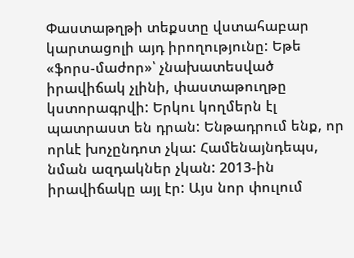Փաստաթղթի տեքստը վստահաբար կարտացոլի այդ իրողությունը: Եթե «ֆորս-մաժոր»՝ չնախատեսված իրավիճակ չլինի, փաստաթուղթը կստորագրվի: Երկու կողմերն էլ պատրաստ են դրան: Ենթադրում ենք, որ որևէ խոչընդոտ չկա: Համենայնդեպս, նման ազդակներ չկան: 2013-ին իրավիճակը այլ էր: Այս նոր փուլում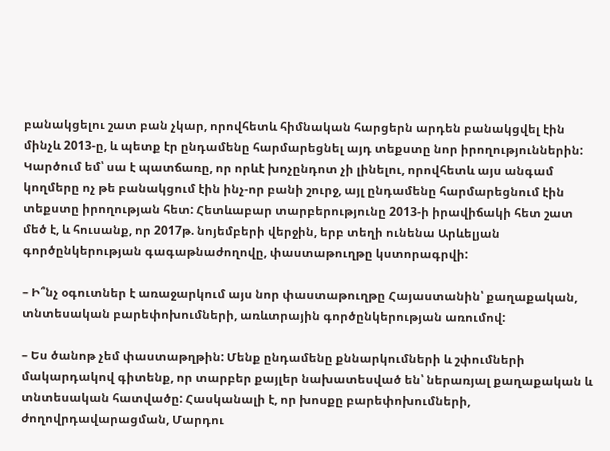բանակցելու շատ բան չկար, որովհետև հիմնական հարցերն արդեն բանակցվել էին մինչև 2013-ը, և պետք էր ընդամենը հարմարեցնել այդ տեքստը նոր իրողություններին: Կարծում եմ՝ սա է պատճառը, որ որևէ խոչընդոտ չի լինելու, որովհետև այս անգամ կողմերը ոչ թե բանակցում էին ինչ-որ բանի շուրջ, այլ ընդամենը հարմարեցնում էին տեքստը իրողության հետ: Հետևաբար տարբերությունը 2013-ի իրավիճակի հետ շատ մեծ է, և հուսանք, որ 2017թ. նոյեմբերի վերջին, երբ տեղի ունենա Արևելյան գործընկերության գագաթնաժողովը, փաստաթուղթը կստորագրվի:

– Ի՞նչ օգուտներ է առաջարկում այս նոր փաստաթուղթը Հայաստանին՝ քաղաքական, տնտեսական բարեփոխումների, առևտրային գործընկերության առումով:

– Ես ծանոթ չեմ փաստաթղթին: Մենք ընդամենը քննարկումների և շփումների մակարդակով գիտենք, որ տարբեր քայլեր նախատեսված են՝ ներառյալ քաղաքական և տնտեսական հատվածը: Հասկանալի է, որ խոսքը բարեփոխումների, ժողովրդավարացման, Մարդու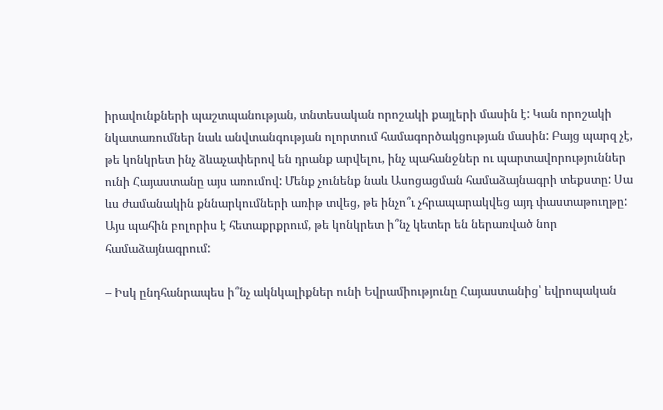իրավունքների պաշտպանության, տնտեսական որոշակի քայլերի մասին է: Կան որոշակի նկատառումներ նաև անվտանգության ոլորտում համագործակցության մասին: Բայց պարզ չէ, թե կոնկրետ ինչ ձևաչափերով են դրանք արվելու, ինչ պահանջներ ու պարտավորություններ ունի Հայաստանը այս առումով: Մենք չունենք նաև Ասոցացման համաձայնագրի տեքստը: Սա ևս ժամանակին քննարկումների առիթ տվեց, թե ինչո՞ւ չհրապարակվեց այդ փաստաթուղթը: Այս պահին բոլորիս է հետաքրքրում, թե կոնկրետ ի՞նչ կետեր են ներառված նոր համաձայնագրում:

– Իսկ ընդհանրապես ի՞նչ ակնկալիքներ ունի Եվրամիությունը Հայաստանից՝ եվրոպական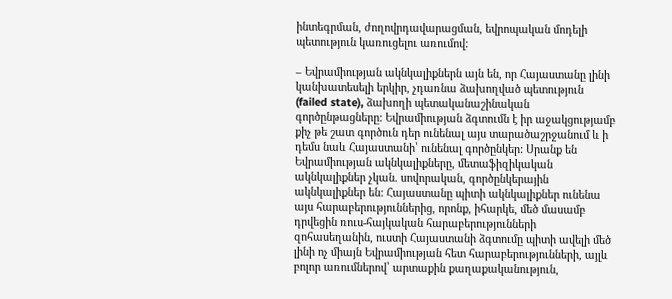ինտեգրման, ժողովրդավարացման, եվրոպական մոդելի պետություն կառուցելու առումով:

– Եվրամիության ակնկալիքներն այն են, որ Հայաստանը լինի կանխատեսելի երկիր, չդառնա ձախողված պետություն (failed state), ձախողի պետականաշինական գործընթացները: Եվրամիության ձգտումն է իր աջակցությամբ քիչ թե շատ գործուն դեր ունենալ այս տարածաշրջանում և ի դեմս նաև Հայաստանի՝ ունենալ գործընկեր: Սրանք են Եվրամիության ակնկալիքները, մետաֆիզիկական ակնկալիքներ չկան. սովորական, գործընկերային ակնկալիքներ են: Հայաստանը պիտի ակնկալիքներ ունենա այս հարաբերություններից, որոնք, իհարկե, մեծ մասամբ դրվեցին ռուս-հայկական հարաբերությունների զոհասեղանին, ուստի Հայաստանի ձգտումը պիտի ավելի մեծ լինի ոչ միայն Եվրամիության հետ հարաբերությունների, այլև բոլոր առումներով՝ արտաքին քաղաքականություն,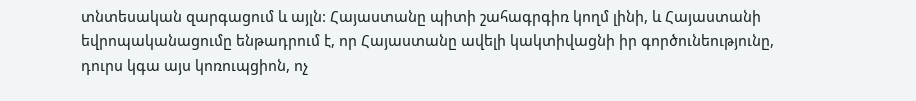տնտեսական զարգացում և այլն: Հայաստանը պիտի շահագրգիռ կողմ լինի, և Հայաստանի եվրոպականացումը ենթադրում է, որ Հայաստանը ավելի կակտիվացնի իր գործունեությունը, դուրս կգա այս կոռուպցիոն, ոչ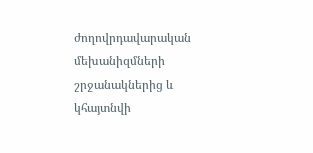ժողովրդավարական մեխանիզմների շրջանակներից և կհայտնվի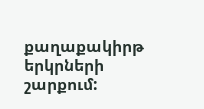քաղաքակիրթ երկրների շարքում: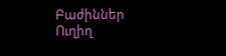Բաժիններ
Ուղիղ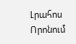Լրահոս
Որոնում